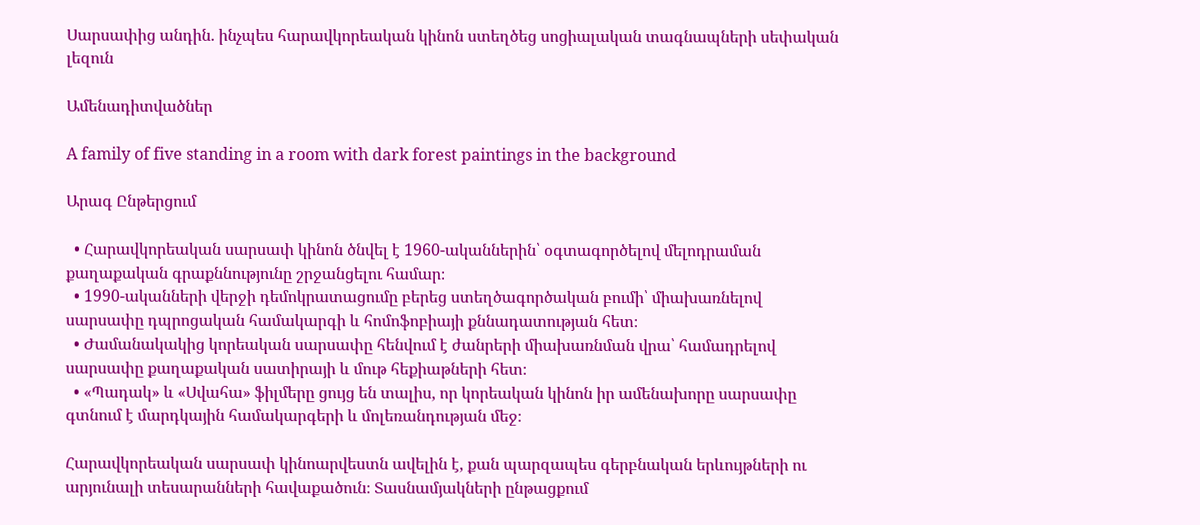Սարսափից անդին. ինչպես հարավկորեական կինոն ստեղծեց սոցիալական տագնապների սեփական լեզուն

Ամենադիտվածներ

A family of five standing in a room with dark forest paintings in the background

Արագ Ընթերցում

  • Հարավկորեական սարսափ կինոն ծնվել է 1960-ականներին՝ օգտագործելով մելոդրաման քաղաքական գրաքննությունը շրջանցելու համար։
  • 1990-ականների վերջի դեմոկրատացումը բերեց ստեղծագործական բումի՝ միախառնելով սարսափը դպրոցական համակարգի և հոմոֆոբիայի քննադատության հետ։
  • Ժամանակակից կորեական սարսափը հենվում է ժանրերի միախառնման վրա՝ համադրելով սարսափը քաղաքական սատիրայի և մութ հեքիաթների հետ։
  • «Պադակ» և «Սվահա» ֆիլմերը ցույց են տալիս, որ կորեական կինոն իր ամենախորը սարսափը գտնում է մարդկային համակարգերի և մոլեռանդության մեջ։

Հարավկորեական սարսափ կինոարվեստն ավելին է, քան պարզապես գերբնական երևույթների ու արյունալի տեսարանների հավաքածուն։ Տասնամյակների ընթացքում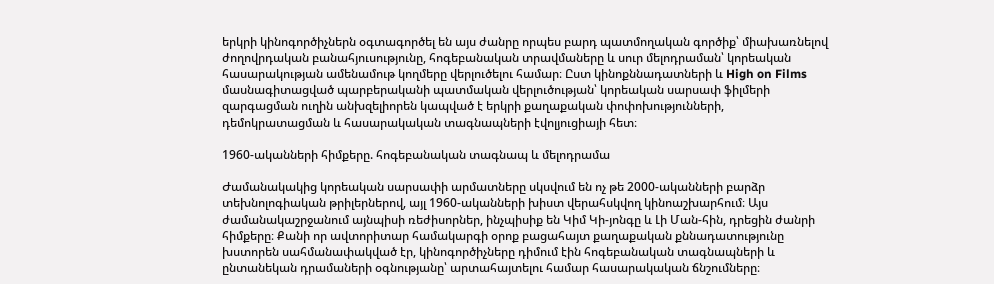երկրի կինոգործիչներն օգտագործել են այս ժանրը որպես բարդ պատմողական գործիք՝ միախառնելով ժողովրդական բանահյուսությունը, հոգեբանական տրավմաները և սուր մելոդրաման՝ կորեական հասարակության ամենամութ կողմերը վերլուծելու համար։ Ըստ կինոքննադատների և High on Films մասնագիտացված պարբերականի պատմական վերլուծության՝ կորեական սարսափ ֆիլմերի զարգացման ուղին անխզելիորեն կապված է երկրի քաղաքական փոփոխությունների, դեմոկրատացման և հասարակական տագնապների էվոլյուցիայի հետ։

1960-ականների հիմքերը. հոգեբանական տագնապ և մելոդրամա

Ժամանակակից կորեական սարսափի արմատները սկսվում են ոչ թե 2000-ականների բարձր տեխնոլոգիական թրիլերներով, այլ 1960-ականների խիստ վերահսկվող կինոաշխարհում։ Այս ժամանակաշրջանում այնպիսի ռեժիսորներ, ինչպիսիք են Կիմ Կի-յոնգը և Լի Ման-հին, դրեցին ժանրի հիմքերը։ Քանի որ ավտորիտար համակարգի օրոք բացահայտ քաղաքական քննադատությունը խստորեն սահմանափակված էր, կինոգործիչները դիմում էին հոգեբանական տագնապների և ընտանեկան դրամաների օգնությանը՝ արտահայտելու համար հասարակական ճնշումները։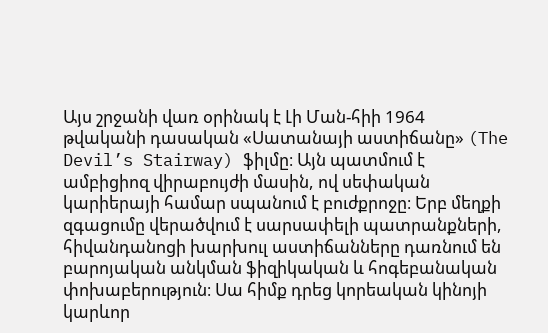Այս շրջանի վառ օրինակ է Լի Ման-հիի 1964 թվականի դասական «Սատանայի աստիճանը» (The Devil’s Stairway) ֆիլմը։ Այն պատմում է ամբիցիոզ վիրաբույժի մասին, ով սեփական կարիերայի համար սպանում է բուժքրոջը։ Երբ մեղքի զգացումը վերածվում է սարսափելի պատրանքների, հիվանդանոցի խարխուլ աստիճանները դառնում են բարոյական անկման ֆիզիկական և հոգեբանական փոխաբերություն։ Սա հիմք դրեց կորեական կինոյի կարևոր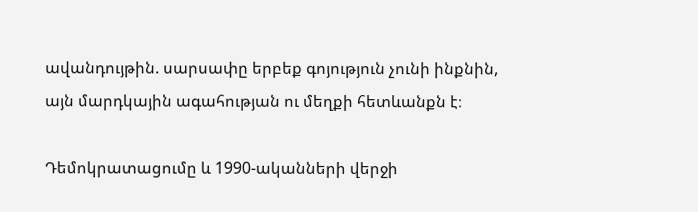ավանդույթին. սարսափը երբեք գոյություն չունի ինքնին, այն մարդկային ագահության ու մեղքի հետևանքն է։

Դեմոկրատացումը և 1990-ականների վերջի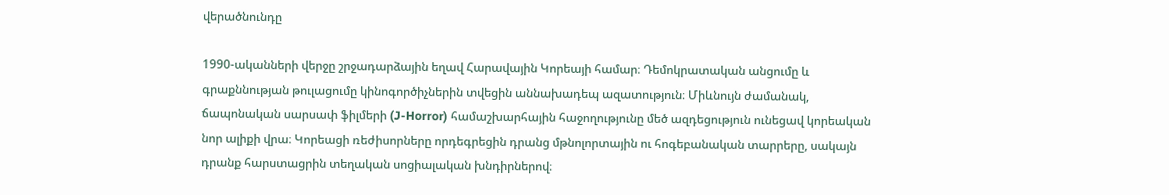վերածնունդը

1990-ականների վերջը շրջադարձային եղավ Հարավային Կորեայի համար։ Դեմոկրատական անցումը և գրաքննության թուլացումը կինոգործիչներին տվեցին աննախադեպ ազատություն։ Միևնույն ժամանակ, ճապոնական սարսափ ֆիլմերի (J-Horror) համաշխարհային հաջողությունը մեծ ազդեցություն ունեցավ կորեական նոր ալիքի վրա։ Կորեացի ռեժիսորները որդեգրեցին դրանց մթնոլորտային ու հոգեբանական տարրերը, սակայն դրանք հարստացրին տեղական սոցիալական խնդիրներով։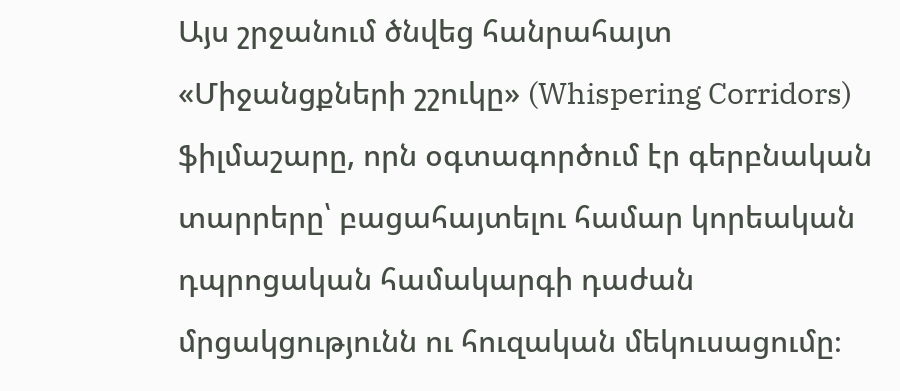Այս շրջանում ծնվեց հանրահայտ «Միջանցքների շշուկը» (Whispering Corridors) ֆիլմաշարը, որն օգտագործում էր գերբնական տարրերը՝ բացահայտելու համար կորեական դպրոցական համակարգի դաժան մրցակցությունն ու հուզական մեկուսացումը։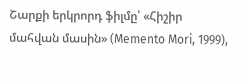Շարքի երկրորդ ֆիլմը՝ «Հիշիր մահվան մասին» (Memento Mori, 1999),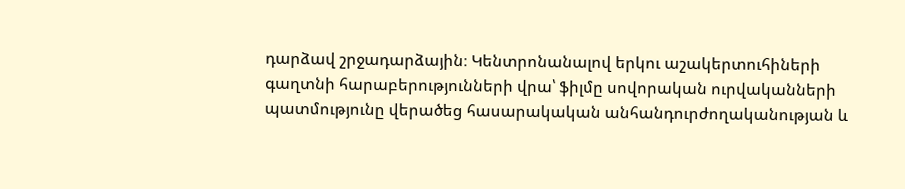դարձավ շրջադարձային։ Կենտրոնանալով երկու աշակերտուհիների գաղտնի հարաբերությունների վրա՝ ֆիլմը սովորական ուրվականների պատմությունը վերածեց հասարակական անհանդուրժողականության և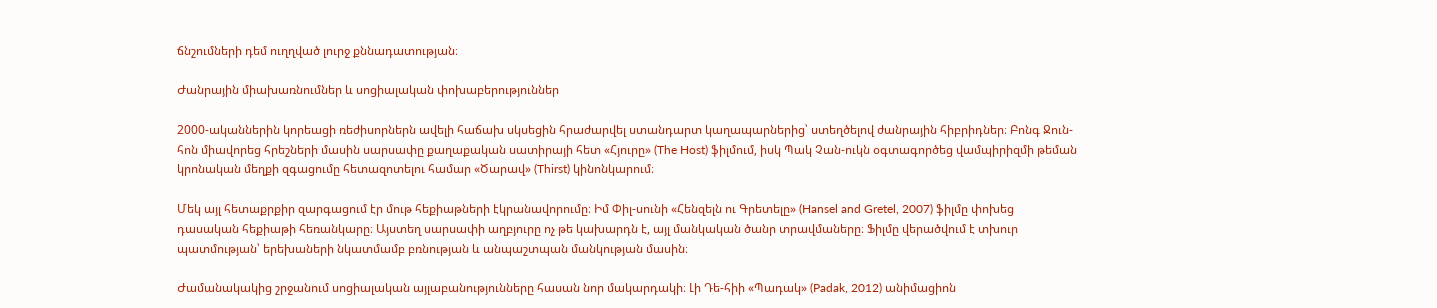ճնշումների դեմ ուղղված լուրջ քննադատության։

Ժանրային միախառնումներ և սոցիալական փոխաբերություններ

2000-ականներին կորեացի ռեժիսորներն ավելի հաճախ սկսեցին հրաժարվել ստանդարտ կաղապարներից՝ ստեղծելով ժանրային հիբրիդներ։ Բոնգ Ջուն-հոն միավորեց հրեշների մասին սարսափը քաղաքական սատիրայի հետ «Հյուրը» (The Host) ֆիլմում, իսկ Պակ Չան-ուկն օգտագործեց վամպիրիզմի թեման կրոնական մեղքի զգացումը հետազոտելու համար «Ծարավ» (Thirst) կինոնկարում։

Մեկ այլ հետաքրքիր զարգացում էր մութ հեքիաթների էկրանավորումը։ Իմ Փիլ-սունի «Հենզելն ու Գրետելը» (Hansel and Gretel, 2007) ֆիլմը փոխեց դասական հեքիաթի հեռանկարը։ Այստեղ սարսափի աղբյուրը ոչ թե կախարդն է, այլ մանկական ծանր տրավմաները։ Ֆիլմը վերածվում է տխուր պատմության՝ երեխաների նկատմամբ բռնության և անպաշտպան մանկության մասին։

Ժամանակակից շրջանում սոցիալական այլաբանությունները հասան նոր մակարդակի։ Լի Դե-հիի «Պադակ» (Padak, 2012) անիմացիոն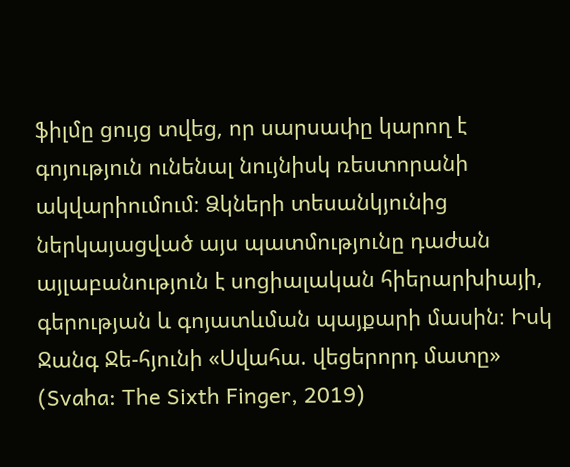ֆիլմը ցույց տվեց, որ սարսափը կարող է գոյություն ունենալ նույնիսկ ռեստորանի ակվարիումում։ Ձկների տեսանկյունից ներկայացված այս պատմությունը դաժան այլաբանություն է սոցիալական հիերարխիայի, գերության և գոյատևման պայքարի մասին։ Իսկ Ջանգ Ջե-հյունի «Սվահա. վեցերորդ մատը» (Svaha: The Sixth Finger, 2019)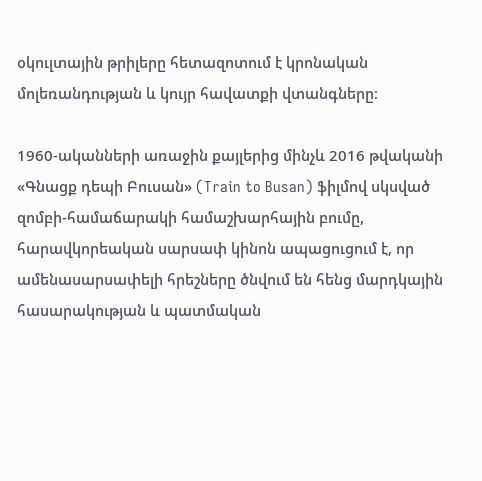օկուլտային թրիլերը հետազոտում է կրոնական մոլեռանդության և կույր հավատքի վտանգները։

1960-ականների առաջին քայլերից մինչև 2016 թվականի «Գնացք դեպի Բուսան» (Train to Busan) ֆիլմով սկսված զոմբի-համաճարակի համաշխարհային բումը, հարավկորեական սարսափ կինոն ապացուցում է, որ ամենասարսափելի հրեշները ծնվում են հենց մարդկային հասարակության և պատմական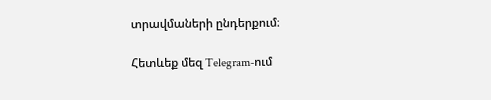տրավմաների ընդերքում։

Հետևեք մեզ Telegram-ում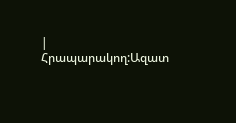|
Հրապարակող:Ազատ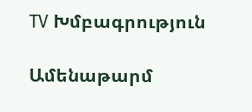TV Խմբագրություն

Ամենաթարմ